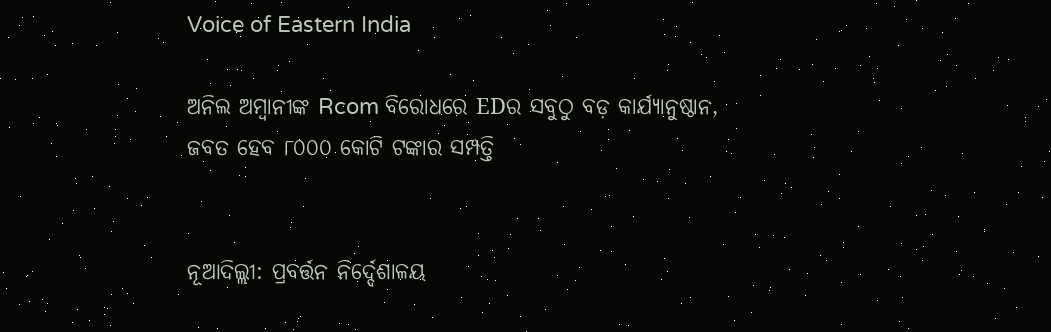Voice of Eastern India

ଅନିଲ ଅମ୍ବାନୀଙ୍କ Rcom ବିରୋଧରେ EDର ସବୁଠୁ ବଡ଼ କାର୍ଯ୍ୟାନୁଷ୍ଠାନ, ଜବତ ହେବ ୮୦୦୦ କୋଟି ଟଙ୍କାର ସମ୍ପତ୍ତି


ନୂଆଦିଲ୍ଲୀ: ପ୍ରବର୍ତ୍ତନ ନିର୍ଦ୍ଦେଶାଳୟ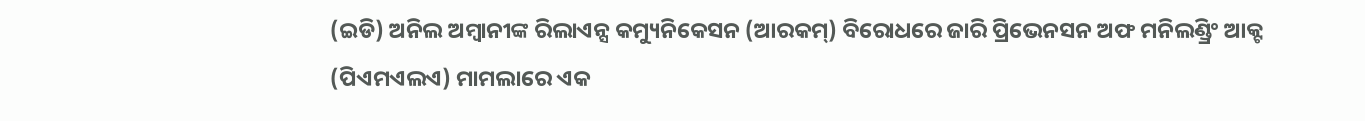(ଇଡି) ଅନିଲ ଅମ୍ବାନୀଙ୍କ ରିଲାଏନ୍ସ କମ୍ୟୁନିକେସନ (ଆରକମ୍) ବିରୋଧରେ ଜାରି ପ୍ରିଭେନସନ ଅଫ ମନିଲଣ୍ଡ୍ରିଂ ଆକ୍ଟ (ପିଏମଏଲଏ) ମାମଲାରେ ଏକ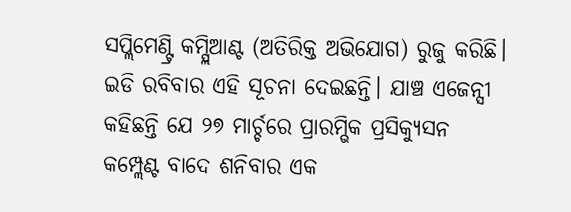ସପ୍ଲିମେଣ୍ଟ୍ରି କମ୍ପ୍ଲିଆଣ୍ଟ (ଅତିରିକ୍ତ ଅଭିଯୋଗ) ରୁଜୁ କରିଛି। ଇଡି ରବିବାର ଏହି ସୂଚନା ଦେଇଛନ୍ତି। ଯାଞ୍ଚ ଏଜେନ୍ସୀ କହିଛନ୍ତି ଯେ ୨୭ ମାର୍ଚ୍ଚରେ ପ୍ରାରମ୍ଭିକ ପ୍ରସିକ୍ୟୁସନ କମ୍ପ୍ଲେଣ୍ଟ ବାଦେ ଶନିବାର ଏକ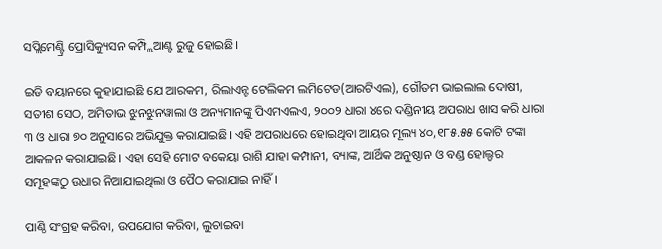ସପ୍ଲିମେଣ୍ଟ୍ରି ପ୍ରୋସିକ୍ୟୁସନ କମ୍ପ୍ଲିଆଣ୍ଟ ରୁଜୁ ହୋଇଛି।

ଇଡି ବୟାନରେ କୁହାଯାଇଛି ଯେ ଆରକମ, ରିଲାଏନ୍ଟ ଟେଲିକମ ଲମିଟେଡ(ଆରଟିଏଲ), ଗୌତମ ଭାଇଲାଲ ଦୋଷୀ, ସତୀଶ ସେଠ, ଅମିତାଭ ଝୁନଝୁନୱାଲା ଓ ଅନ୍ୟମାନଙ୍କୁ ପିଏମଏଲଏ, ୨୦୦୨ ଧାରା ୪ରେ ଦଣ୍ଡିନୀୟ ଅପରାଧ ଖାସ କରି ଧାରା ୩ ଓ ଧାରା ୭୦ ଅନୁସାରେ ଅଭିଯୁକ୍ତ କରାଯାଇଛି। ଏହି ଅପରାଧରେ ହୋଇଥିବା ଆୟର ମୂଲ୍ୟ ୪୦,୧୮୫.୫୫ କୋଟି ଟଙ୍କା ଆକଳନ କରାଯାଇଛି। ଏହା ସେହି ମୋଟ ବକେୟା ରାଶି ଯାହା କମ୍ପାନୀ, ବ୍ୟାଙ୍କ, ଆର୍ଥିକ ଅନୁଷ୍ଠାନ ଓ ବଣ୍ଡ ହୋଲ୍ଡର ସମୂହଙ୍କଠୁ ଉଧାର ନିଆଯାଇଥିଲା ଓ ପୈଠ କରାଯାଇ ନାହିଁ।

ପାଣ୍ଠି ସଂଗ୍ରହ କରିବା, ଉପଯୋଗ କରିବା, ଲୁଚାଇବା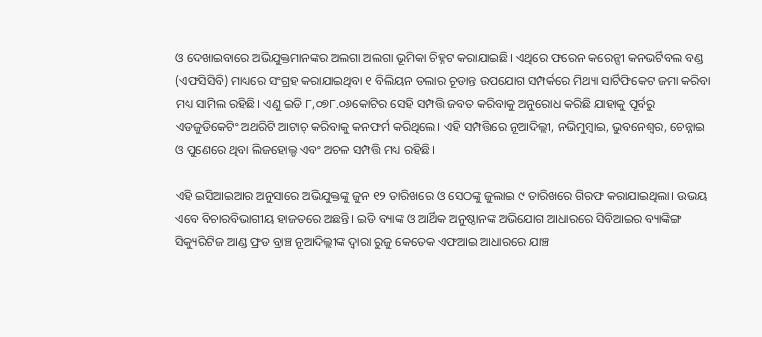ଓ ଦେଖାଇବାରେ ଅଭିଯୁକ୍ତମାନଙ୍କର ଅଲଗା ଅଲଗା ଭୂମିକା ଚିହ୍ନଟ କରାଯାଇଛି। ଏଥିରେ ଫରେନ କରେନ୍ସୀ କନଭର୍ଟିବଲ ବଣ୍ଡ (ଏଫସିସିବି) ମାଧ୍ୟରେ ସଂଗ୍ରହ କରାଯାଇଥିବା ୧ ବିଲିୟନ ଡଲାର ଚୂଡାନ୍ତ ଉପଯୋଗ ସମ୍ପର୍କରେ ମିଥ୍ୟା ସାର୍ଟିଫିକେଟ ଜମା କରିବା ମଧ୍ୟ ସାମିଲ ରହିଛି। ଏଣୁ ଇଡି ୮,୦୭୮.୦୬କୋଟିର ସେହି ସମ୍ପତ୍ତି ଜବତ କରିବାକୁ ଅନୁରୋଧ କରିଛି ଯାହାକୁ ପୂର୍ବରୁ ଏଡଜୁଡିକେଟିଂ ଅଥରିଟି ଆଟାଚ୍ କରିବାକୁ କନଫର୍ମ କରିଥିଲେ। ଏହି ସମ୍ପତ୍ତିରେ ନୂଆଦିଲ୍ଲୀ, ନଭିମୁମ୍ବାଇ, ଭୁବନେଶ୍ୱର, ଚେନ୍ନାଇ ଓ ପୁଣେରେ ଥିବା ଲିଜହୋଲ୍ଡ ଏବଂ ଅଚଳ ସମ୍ପତ୍ତି ମଧ୍ୟ ରହିଛି।

ଏହି ଇସିଆଇଆର ଅନୁସାରେ ଅଭିଯୁକ୍ତଙ୍କୁ ଜୁନ ୧୨ ତାରିଖରେ ଓ ସେଠଙ୍କୁ ଜୁଲାଇ ୯ ତାରିଖରେ ଗିରଫ କରାଯାଇଥିଲା। ଉଭୟ ଏବେ ବିଚାରବିଭାଗୀୟ ହାଜତରେ ଅଛନ୍ତି। ଇଡି ବ୍ୟାଙ୍କ ଓ ଆର୍ଥିକ ଅନୁଷ୍ଠାନଙ୍କ ଅଭିଯୋଗ ଆଧାରରେ ସିବିଆଇର ବ୍ୟାଙ୍କିଙ୍ଗ ସିକ୍ୟୁରିଟିଜ ଆଣ୍ଡ ଫ୍ରଡ ବ୍ରାଞ୍ଚ ନୂଆଦିଲ୍ଲୀଙ୍କ ଦ୍ୱାରା ରୁଜୁ କେତେକ ଏଫଆଇ ଆଧାରରେ ଯାଞ୍ଚ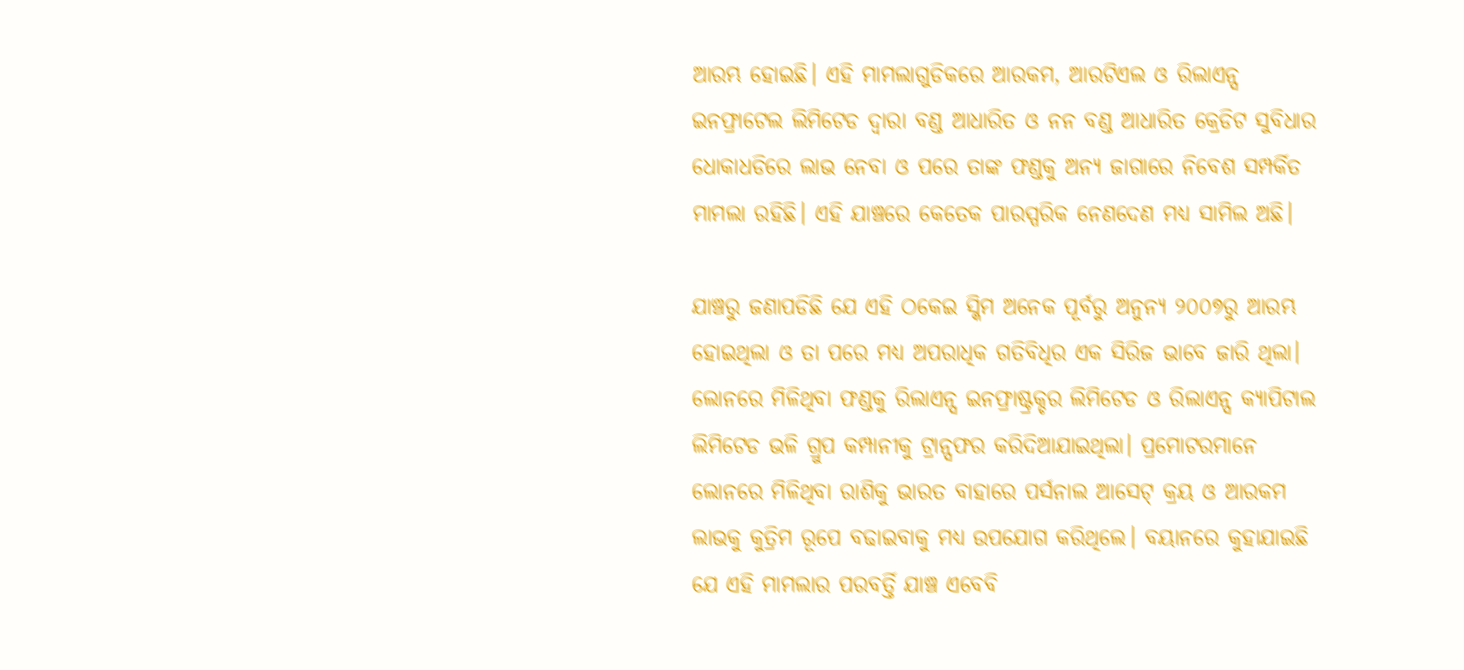ଆରମ୍ଭ ହୋଇଛି। ଏହି ମାମଲାଗୁଡିକରେ ଆରକମ, ଆରଟିଏଲ ଓ ରିଲାଏନ୍ସ ଇନଫ୍ରାଟେଲ ଲିମିଟେଡ ଦ୍ୱାରା ବଣ୍ଡ ଆଧାରିତ ଓ ନନ ବଣ୍ଡ ଆଧାରିତ କ୍ରେଡିଟ ସୁବିଧାର ଧୋକାଧଡିରେ ଲାଭ ନେବା ଓ ପରେ ତାଙ୍କ ଫଣ୍ଡକୁ ଅନ୍ୟ ଜାଗାରେ ନିବେଶ ସମ୍ପର୍କିତ ମାମଲା ରହିଛି। ଏହି ଯାଞ୍ଚରେ କେତେକ ପାରସ୍ପରିକ ନେଣଦେଣ ମଧ୍ୟ ସାମିଲ ଅଛି।

ଯାଞ୍ଚରୁ ଜଣାପଡିଛି ଯେ ଏହି ଠକେଇ ସ୍କିମ ଅନେକ ପୂର୍ବରୁ ଅନୁନ୍ୟ ୨୦୦୭ରୁ ଆରମ୍ଭ ହୋଇଥିଲା ଓ ତା ପରେ ମଧ୍ୟ ଅପରାଧିକ ଗତିବିଧିର ଏକ ସିରିଜ ଭାବେ ଜାରି ଥିଲା। ଲୋନରେ ମିଳିଥିବା ଫଣ୍ଡକୁ ରିଲାଏନ୍ସ ଇନଫ୍ରାଷ୍ଟ୍ରକ୍ଚର ଲିମିଟେଡ ଓ ରିଲାଏନ୍ସ କ୍ୟାପିଟାଲ ଲିମିଟେଡ ଭଳି ଗ୍ରୁପ କମ୍ପାନୀକୁ ଟ୍ରାନ୍ସଫର କରିଦିଆଯାଇଥିଲା। ପ୍ରମୋଟରମାନେ ଲୋନରେ ମିଳିଥିବା ରାଶିକୁ ଭାରତ ବାହାରେ ପର୍ସନାଲ ଆସେଟ୍ କ୍ରୟ ଓ ଆରକମ ଲାଭକୁ କୁତ୍ରିମ ରୂପେ ବଢାଇବାକୁ ମଧ୍ୟ ଉପଯୋଗ କରିଥିଲେ। ବୟାନରେ କୁହାଯାଇଛି ଯେ ଏହି ମାମଲାର ପରବର୍ତ୍ତି ଯାଞ୍ଚ ଏବେବି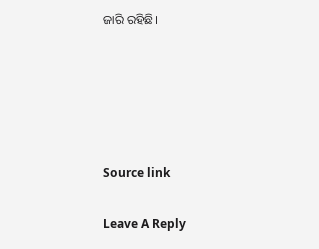ଜାରି ରହିଛି।





Source link

Leave A Reply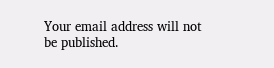Your email address will not be published.